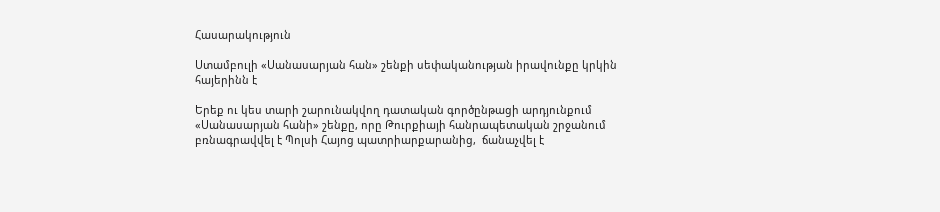Հասարակություն

Ստամբուլի «Սանասարյան հան» շենքի սեփականության իրավունքը կրկին հայերինն է

Երեք ու կես տարի շարունակվող դատական գործընթացի արդյունքում «Սանասարյան հանի» շենքը, որը Թուրքիայի հանրապետական շրջանում բռնագրավվել է Պոլսի Հայոց պատրիարքարանից,  ճանաչվել է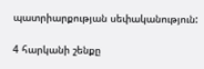պատրիարքության սեփականություն:

4 հարկանի շենքը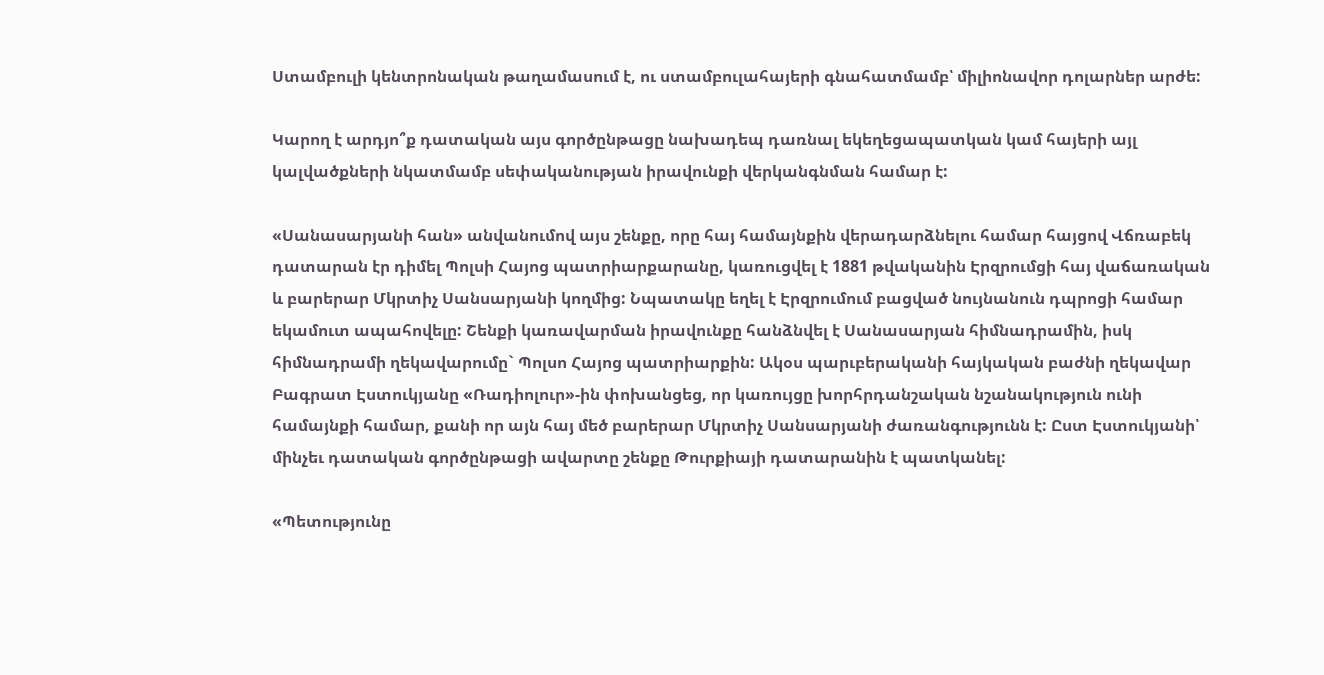Ստամբուլի կենտրոնական թաղամասում է, ու ստամբուլահայերի գնահատմամբ՝ միլիոնավոր դոլարներ արժե:

Կարող է արդյո՞ք դատական այս գործընթացը նախադեպ դառնալ եկեղեցապատկան կամ հայերի այլ կալվածքների նկատմամբ սեփականության իրավունքի վերկանգնման համար է:

«Սանասարյանի հան» անվանումով այս շենքը, որը հայ համայնքին վերադարձնելու համար հայցով Վճռաբեկ դատարան էր դիմել Պոլսի Հայոց պատրիարքարանը, կառուցվել է 1881 թվականին Էրզրումցի հայ վաճառական և բարերար Մկրտիչ Սանսարյանի կողմից: Նպատակը եղել է Էրզրումում բացված նույնանուն դպրոցի համար եկամուտ ապահովելը: Շենքի կառավարման իրավունքը հանձնվել է Սանասարյան հիմնադրամին, իսկ հիմնադրամի ղեկավարումը` Պոլսո Հայոց պատրիարքին: Ակօս պարւբերականի հայկական բաժնի ղեկավար Բագրատ Էստուկյանը «Ռադիոլուր»-ին փոխանցեց, որ կառույցը խորհրդանշական նշանակություն ունի համայնքի համար, քանի որ այն հայ մեծ բարերար Մկրտիչ Սանսարյանի ժառանգությունն է: Ըստ Էստուկյանի՝ մինչեւ դատական գործընթացի ավարտը շենքը Թուրքիայի դատարանին է պատկանել:

«Պետությունը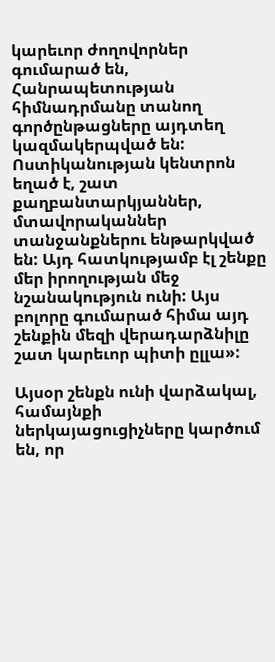կարեւոր ժողովորներ գումարած են, Հանրապետության հիմնադրմանը տանող գործընթացները այդտեղ կազմակերպված են: Ոստիկանության կենտրոն եղած է, շատ քաղբանտարկյաններ, մտավորականներ տանջանքներու ենթարկված են: Այդ հատկությամբ էլ շենքը մեր իրողության մեջ նշանակություն ունի: Այս բոլորը գումարած հիմա այդ շենքին մեզի վերադարձնիլը շատ կարեւոր պիտի ըլլա»:

Այսօր շենքն ունի վարձակալ, համայնքի ներկայացուցիչները կարծում են, որ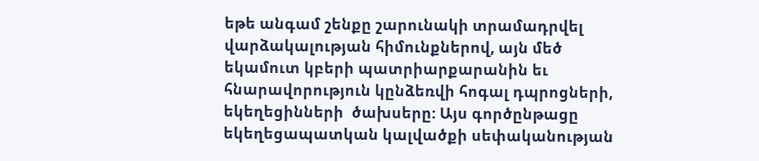եթե անգամ շենքը շարունակի տրամադրվել վարձակալության հիմունքներով, այն մեծ եկամուտ կբերի պատրիարքարանին եւ հնարավորություն կընձեռվի հոգալ դպրոցների, եկեղեցինների  ծախսերը: Այս գործընթացը եկեղեցապատկան կալվածքի սեփականության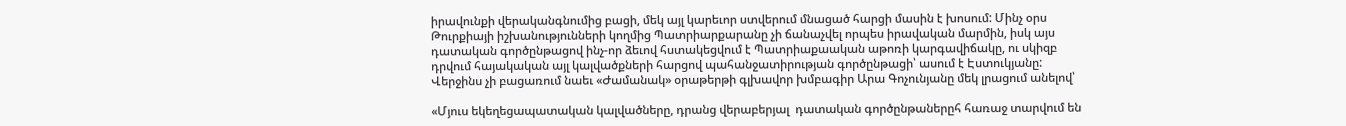իրավունքի վերականգնումից բացի, մեկ այլ կարեւոր ստվերում մնացած հարցի մասին է խոսում: Մինչ օրս Թուրքիայի իշխանությունների կողմից Պատրիարքարանը չի ճանաչվել որպես իրավական մարմին, իսկ այս դատական գործընթացով ինչ-որ ձեւով հստակեցվում է Պատրիաքաական աթոռի կարգավիճակը, ու սկիզբ դրվում հայակական այլ կալվածքների հարցով պահանջատիրության գործընթացի՝ ասում է Էստուկյանը: Վերջինս չի բացառում նաեւ «Ժամանակ» օրաթերթի գլխավոր խմբագիր Արա Գոչունյանը մեկ լրացում անելով՝

«Մյուս եկեղեցապատական կալվածները, դրանց վերաբերյալ  դատական գործընթաներըհ հառաջ տարվում են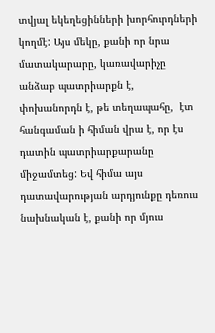տվյալ եկեղեցինների խորհուրդների կողմէ: Այս մեկը, քանի որ նրա մատակարարը, կառավարիչը անձաբ պատրիարքն է, փոխանորդն է, թե տեղապահը,  էտ հանգաման ի հիման վրա է, որ էս դատին պատրիարքարանը միջամտեց: Եվ հիմա այս դատավարության արդյունքը դեռուս նախնական է, քանի որ մյուս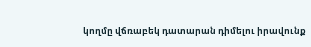կողմը վճռաբեկ դատարան դիմելու իրավունք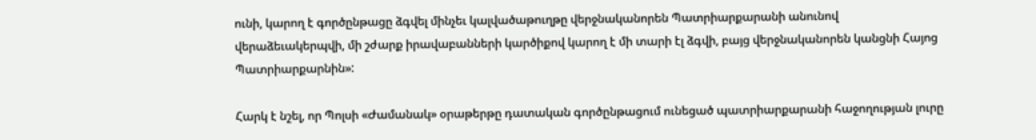ունի, կարող է գործընթացը ձգվել մինչեւ կալվածաթուղթը վերջնականորեն Պատրիարքարանի անունով վերաձեւակերպվի, մի շժարք իրավաբանների կարծիքով կարող է մի տարի էլ ձգվի, բայց վերջնականորեն կանցնի Հայոց Պատրիարքարնին»:

Հարկ է նշել, որ Պոլսի «Ժամանակ» օրաթերթը դատական գործընթացում ունեցած պատրիարքարանի հաջողության լուրը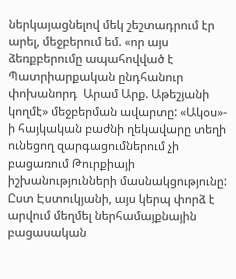ներկայացնելով մեկ շեշտադրում էր արել, մեջբերում եմ. «որ այս ձեռքբերումը ապահովված է Պատրիարքական ընդհանուր փոխանորդ  Արամ Արք. Աթեշյանի կողմէ» մեջբերման ավարտը: «Ակօս»- ի հայկական բաժնի ղեկավարը տեղի ունեցող զարգացումներում չի բացառում Թուրքիայի իշխանությունների մասնակցությունը: Ըստ Էստուկյանի, այս կերպ փորձ է արվում մեղմել ներհամայքնային  բացասական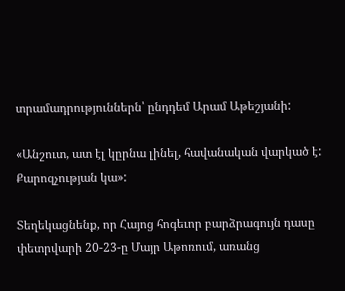տրամադրություններն՝ ընդդեմ Արամ Աթեշյանի:

«Անշուտ, ատ էլ կըրնա լինել, հավանական վարկած է: Քարոզչության կա»:

Տեղեկացնենք, որ Հայոց հոգեւոր բարձրագույն դասը փետրվարի 20-23-ը Մայր Աթոռում, առանց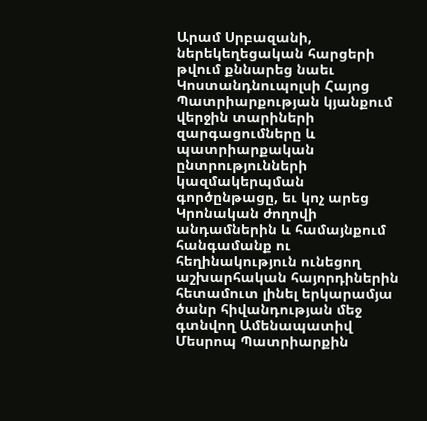Արամ Սրբազանի, ներեկեղեցական հարցերի թվում քննարեց նաեւ Կոստանդնուպոլսի Հայոց Պատրիարքության կյանքում վերջին տարիների զարգացումները և պատրիարքական ընտրությունների կազմակերպման գործընթացը, եւ կոչ արեց Կրոնական ժողովի անդամներին և համայնքում հանգամանք ու հեղինակություն ունեցող աշխարհական հայորդիներին հետամուտ լինել երկարամյա ծանր հիվանդության մեջ գտնվող Ամենապատիվ Մեսրոպ Պատրիարքին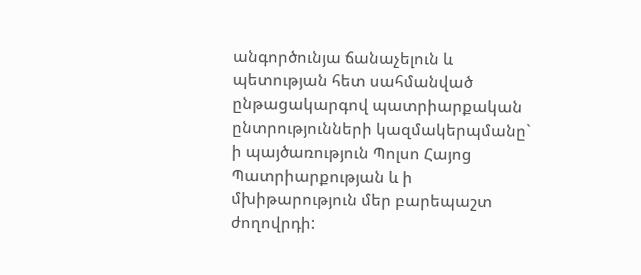անգործունյա ճանաչելուն և պետության հետ սահմանված ընթացակարգով պատրիարքական ընտրությունների կազմակերպմանը` ի պայծառություն Պոլսո Հայոց Պատրիարքության և ի մխիթարություն մեր բարեպաշտ ժողովրդի: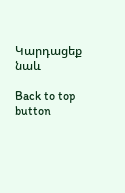Կարդացեք նաև

Back to top button